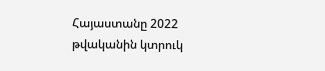Հայաստանը 2022 թվականին կտրուկ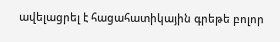ավելացրել է հացահատիկային գրեթե բոլոր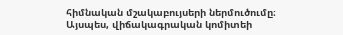հիմնական մշակաբույսերի ներմուծումը։
Այսպես, վիճակագրական կոմիտեի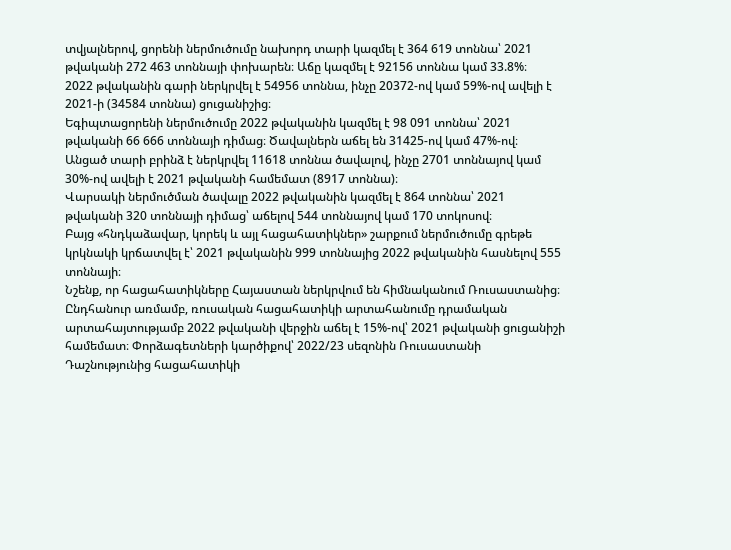տվյալներով, ցորենի ներմուծումը նախորդ տարի կազմել է 364 619 տոննա՝ 2021 թվականի 272 463 տոննայի փոխարեն։ Աճը կազմել է 92156 տոննա կամ 33.8%։
2022 թվականին գարի ներկրվել է 54956 տոննա, ինչը 20372-ով կամ 59%-ով ավելի է 2021-ի (34584 տոննա) ցուցանիշից։
Եգիպտացորենի ներմուծումը 2022 թվականին կազմել է 98 091 տոննա՝ 2021 թվականի 66 666 տոննայի դիմաց։ Ծավալներն աճել են 31425-ով կամ 47%-ով։
Անցած տարի բրինձ է ներկրվել 11618 տոննա ծավալով, ինչը 2701 տոննայով կամ 30%-ով ավելի է 2021 թվականի համեմատ (8917 տոննա)։
Վարսակի ներմուծման ծավալը 2022 թվականին կազմել է 864 տոննա՝ 2021 թվականի 320 տոննայի դիմաց՝ աճելով 544 տոննայով կամ 170 տոկոսով։
Բայց «հնդկաձավար, կորեկ և այլ հացահատիկներ» շարքում ներմուծումը գրեթե կրկնակի կրճատվել է՝ 2021 թվականին 999 տոննայից 2022 թվականին հասնելով 555 տոննայի։
Նշենք, որ հացահատիկները Հայաստան ներկրվում են հիմնականում Ռուսաստանից։ Ընդհանուր առմամբ, ռուսական հացահատիկի արտահանումը դրամական արտահայտությամբ 2022 թվականի վերջին աճել է 15%-ով՝ 2021 թվականի ցուցանիշի համեմատ։ Փորձագետների կարծիքով՝ 2022/23 սեզոնին Ռուսաստանի Դաշնությունից հացահատիկի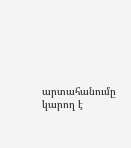արտահանումը կարող է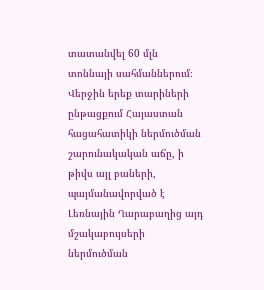տատանվել 60 մլն տոննայի սահմաններում։ Վերջին երեք տարիների ընթացքում Հայաստան հացահատիկի ներմուծման շարունակական աճը, ի թիվս այլ բաների, պայմանավորված է Լեռնային Ղարաբաղից այդ մշակաբույսերի ներմուծման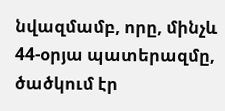նվազմամբ, որը, մինչև 44-օրյա պատերազմը, ծածկում էր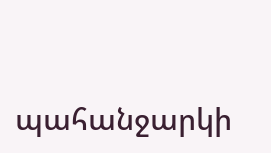պահանջարկի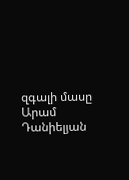զգալի մասը
Արամ Դանիելյան